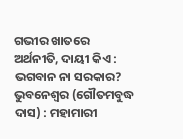ଗଭୀର ଖାତରେ ଅର୍ଥନୀତି, ଦାୟୀ କିଏ : ଭଗବାନ ନା ସରକାର?
ଭୁବନେଶ୍ବର (ଗୌତମବୁଦ୍ଧ ଦାସ) : ମହାମାରୀ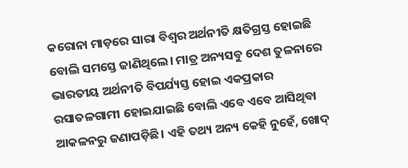କରୋନା ମାଡ଼ରେ ସାରା ବିଶ୍ବର ଅର୍ଥନୀତି କ୍ଷତିଗ୍ରସ୍ତ ହୋଇଛି ବୋଲି ସମସ୍ତେ ଜାଣିଥିଲେ। ମାତ୍ର ଅନ୍ୟସବୁ ଦେଶ ତୁଳନାରେ ଭାରତୀୟ ଅର୍ଥନୀତି ବିପର୍ଯ୍ୟସ୍ତ ହୋଇ ଏକପ୍ରକାର ରସାତଳଗାମୀ ହୋଇଯାଇଛି ବୋଲି ଏବେ ଏବେ ଆସିଥିବା ଆକଳନରୁ ଜଣାପଡ଼ିଛି। ଏହି ତଥ୍ୟ ଅନ୍ୟ କେହି ନୁହେଁ, ଖୋଦ୍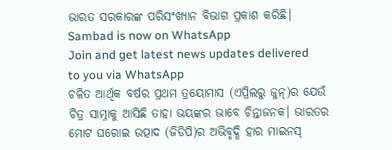ଭାରତ ସରକାରଙ୍କ ପରିସଂଖ୍ୟାନ ବିଭାଗ ପ୍ରକାଶ କରିଛି।
Sambad is now on WhatsApp
Join and get latest news updates delivered to you via WhatsApp
ଚଳିତ ଆର୍ଥିକ ବର୍ଷର ପ୍ରଥମ ତ୍ରୟୋମାସ (ଏପ୍ରିଲରୁ ଜୁନ୍)ର ଯେଉଁ ଚିତ୍ର ସାମ୍ନାକୁ ଆସିଛି ତାହା ଭୟଙ୍କର ଭାବେ ଚିନ୍ତାଜନକ। ଭାରତର ମୋଟ ଘରୋଇ ଉତ୍ପାଦ (ଜିଡିପି)ର ଅଭିବୃଦ୍ଧି ହାର ମାଇନସ୍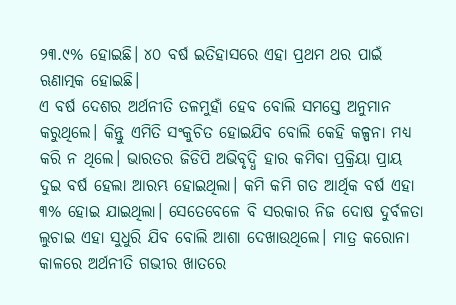୨୩.୯% ହୋଇଛି। ୪୦ ବର୍ଷ ଇତିହାସରେ ଏହା ପ୍ରଥମ ଥର ପାଇଁ ଋଣାତ୍ମକ ହୋଇଛି।
ଏ ବର୍ଷ ଦେଶର ଅର୍ଥନୀତି ତଳମୁହାଁ ହେବ ବୋଲି ସମସ୍ତେ ଅନୁମାନ କରୁଥିଲେ। କିନ୍ତୁ ଏମିତି ସଂକୁଚିତ ହୋଇଯିବ ବୋଲି କେହି କଳ୍ପନା ମଧ୍ୟ କରି ନ ଥିଲେ। ଭାରତର ଜିଡିପି ଅଭିବୃଦ୍ଧି ହାର କମିବା ପ୍ରକ୍ରିୟା ପ୍ରାୟ ଦୁଇ ବର୍ଷ ହେଲା ଆରମ୍ଭ ହୋଇଥିଲା। କମି କମି ଗତ ଆର୍ଥିକ ବର୍ଷ ଏହା ୩% ହୋଇ ଯାଇଥିଲା। ସେତେବେଳେ ବି ସରକାର ନିଜ ଦୋଷ ଦୁର୍ବଳତା ଲୁଚାଇ ଏହା ସୁଧୁରି ଯିବ ବୋଲି ଆଶା ଦେଖାଉଥିଲେ। ମାତ୍ର କରୋନା କାଳରେ ଅର୍ଥନୀତି ଗଭୀର ଖାତରେ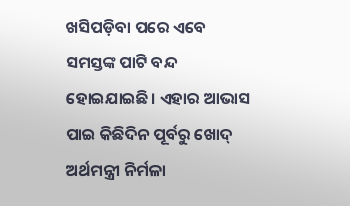ଖସିପଡ଼ିବା ପରେ ଏବେ ସମସ୍ତଙ୍କ ପାଟି ବନ୍ଦ ହୋଇଯାଇଛି। ଏହାର ଆଭାସ ପାଇ କିଛିଦିନ ପୂର୍ବରୁ ଖୋଦ୍ ଅର୍ଥମନ୍ତ୍ରୀ ନିର୍ମଳା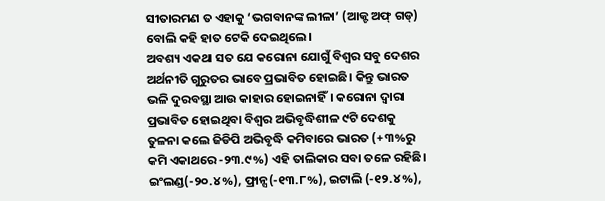ସୀତାରମଣ ତ ଏହାକୁ ‘ଭଗବାନଙ୍କ ଲୀଳା’ (ଆକ୍ଟ ଅଫ୍ ଗଡ୍) ବୋଲି କହି ହାତ ଟେକି ଦେଇଥିଲେ।
ଅବଶ୍ୟ ଏକଥା ସତ ଯେ କରୋନା ଯୋଗୁଁ ବିଶ୍ବର ସବୁ ଦେଶର ଅର୍ଥନୀତି ଗୁରୁତର ଭାବେ ପ୍ରଭାବିତ ହୋଇଛି। କିନ୍ତୁ ଭାରତ ଭଳି ଦୁରବସ୍ଥା ଆଉ କାହାର ହୋଇନାହିଁ। କରୋନା ଦ୍ବାରା ପ୍ରଭାବିତ ହୋଇଥିବା ବିଶ୍ବର ଅଭିବୃଦ୍ଧିଶୀଳ ୯ଟି ଦେଶକୁ ତୁଳନା କଲେ ଜିଡିପି ଅଭିବୃଦ୍ଧି କମିବାରେ ଭାରତ (+୩%ରୁ କମି ଏକାଥରେ -୨୩.୯%) ଏହି ତାଲିକାର ସବା ତଳେ ରହିଛି। ଇଂଲଣ୍ଡ(-୨୦.୪%), ଫ୍ରାନ୍ସ(-୧୩.୮%), ଇଟାଲି (-୧୨.୪%),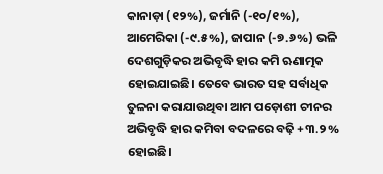କାନାଡ଼ା (୧୨%), ଜର୍ମାନି (-୧୦/୧%), ଆମେରିକା (-୯.୫%), ଜାପାନ (-୭.୬%) ଭଳି ଦେଶଗୁଡ଼ିକର ଅଭିବୃଦ୍ଧି ହାର କମି ଋଣାତ୍ମକ ହୋଇଯାଇଛି। ତେବେ ଭାରତ ସହ ସର୍ବାଧିକ ତୁଳନା କରାଯାଉଥିବା ଆମ ପଡ଼ୋଶୀ ଚୀନର ଅଭିବୃଦ୍ଧି ହାର କମିବା ବଦଳରେ ବଢ଼ି +୩.୨ % ହୋଇଛି।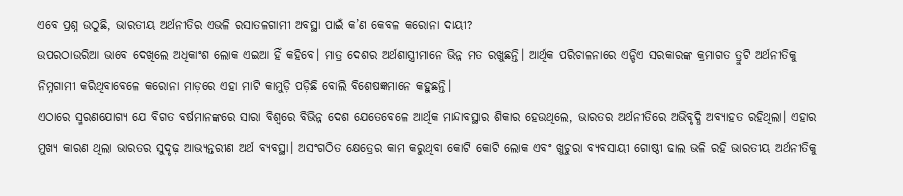ଏବେ ପ୍ରଶ୍ନ ଉଠୁଛି, ଭାରତୀୟ ଅର୍ଥନୀତିର ଏଭଳି ରସାତଳଗାମୀ ଅବସ୍ଥା ପାଇଁ କ’ଣ କେବଳ କରୋନା ଦାୟୀ?
ଉପରଠାଉରିଆ ଭାବେ ଦେଖିଲେ ଅଧିକାଂଶ ଲୋକ ଏଇଆ ହିଁ କହିବେ। ମାତ୍ର ଦେଶର ଅର୍ଥଶାସ୍ତ୍ରୀମାନେ ଭିନ୍ନ ମତ ରଖୁଛନ୍ତି। ଆର୍ଥିକ ପରିଚାଳନାରେ ଏନ୍ଡିଏ ସରକାରଙ୍କ କ୍ରମାଗତ ତ୍ରୁଟି ଅର୍ଥନୀତିକୁ ନିମ୍ନଗାମୀ କରିଥିବାବେଳେ କରୋନା ମାଡ଼ରେ ଏହା ମାଟି କାମୁଡ଼ି ପଡ଼ିଛି ବୋଲି ବିଶେଷଜ୍ଞମାନେ କହୁଛନ୍ତି।
ଏଠାରେ ସ୍ମରଣଯୋଗ୍ୟ ଯେ ବିଗତ ବର୍ଷମାନଙ୍କରେ ସାରା ବିଶ୍ବରେ ବିଭିନ୍ନ ଦେଶ ଯେତେବେଳେ ଆର୍ଥିକ ମାନ୍ଦାବସ୍ଥାର ଶିକାର ହେଉଥିଲେ, ଭାରତର ଅର୍ଥନୀତିରେ ଅଭିବୃଦ୍ଧି ଅବ୍ୟାହତ ରହିଥିଲା। ଏହାର ମୁଖ୍ୟ କାରଣ ଥିଲା ଭାରତର ସୁଦୃଢ଼ ଆଭ୍ୟନ୍ତରୀଣ ଅର୍ଥ ବ୍ୟବସ୍ଥା। ଅସଂଗଠିତ କ୍ଷେତ୍ରେର କାମ କରୁଥିବା କୋଟି କୋଟି ଲୋକ ଏବଂ ଖୁଚୁରା ବ୍ୟବସାୟୀ ଗୋଷ୍ଠୀ ଢାଲ ଭଳି ରହି ଭାରତୀୟ ଅର୍ଥନୀତିକୁ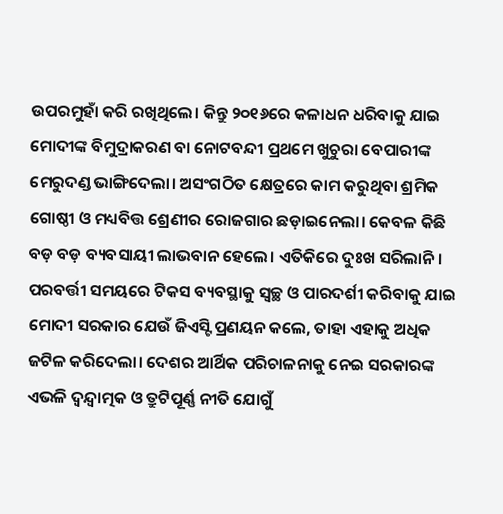ଉପରମୁହାଁ କରି ରଖିଥିଲେ। କିନ୍ତୁ ୨୦୧୬ରେ କଳାଧନ ଧରିବାକୁ ଯାଇ ମୋଦୀଙ୍କ ବିମୁଦ୍ରାକରଣ ବା ନୋଟବନ୍ଦୀ ପ୍ରଥମେ ଖୁଚୁରା ବେପାରୀଙ୍କ ମେରୁଦଣ୍ଡ ଭାଙ୍ଗିଦେଲା। ଅସଂଗଠିତ କ୍ଷେତ୍ରରେ କାମ କରୁଥିବା ଶ୍ରମିକ ଗୋଷ୍ଠୀ ଓ ମଧ୍ୟବିତ୍ତ ଶ୍ରେଣୀର ରୋଜଗାର ଛଡ଼ାଇନେଲା। କେବଳ କିଛି ବଡ଼ ବଡ଼ ବ୍ୟବସାୟୀ ଲାଭବାନ ହେଲେ। ଏତିକିରେ ଦୁଃଖ ସରିଲାନି। ପରବର୍ତ୍ତୀ ସମୟରେ ଟିକସ ବ୍ୟବସ୍ଥାକୁ ସ୍ବଚ୍ଛ ଓ ପାରଦର୍ଶୀ କରିବାକୁ ଯାଇ ମୋଦୀ ସରକାର ଯେଉଁ ଜିଏସ୍ଟି ପ୍ରଣୟନ କଲେ, ତାହା ଏହାକୁ ଅଧିକ ଜଟିଳ କରିଦେଲା। ଦେଶର ଆର୍ଥିକ ପରିଚାଳନାକୁ ନେଇ ସରକାରଙ୍କ ଏଭଳି ଦ୍ବନ୍ଦ୍ବାତ୍ମକ ଓ ତ୍ରୁଟିପୂର୍ଣ୍ଣ ନୀତି ଯୋଗୁଁ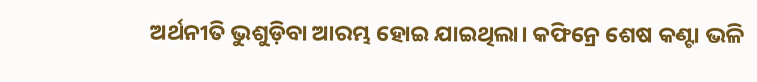ଅର୍ଥନୀତି ଭୁଶୁଡ଼ିବା ଆରମ୍ଭ ହୋଇ ଯାଇଥିଲା। କଫିନ୍ରେ ଶେଷ କଣ୍ଟା ଭଳି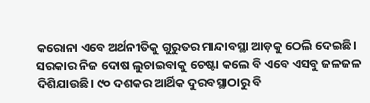କରୋନା ଏବେ ଅର୍ଥନୀତିକୁ ଗୁରୁତର ମାନ୍ଦାବସ୍ଥା ଆଡ଼କୁ ଠେଲି ଦେଇଛି।
ସରକାର ନିଜ ଦୋଷ ଲୁଚାଇବାକୁ ଚେଷ୍ଟା କଲେ ବି ଏବେ ଏସବୁ ଜଳଜଳ ଦିଶିଯାଉଛି। ୯୦ ଦଶକର ଆର୍ଥିକ ଦୁରବସ୍ଥାଠାରୁ ବି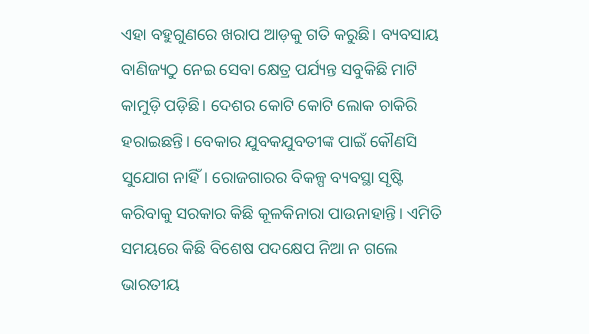ଏହା ବହୁଗୁଣରେ ଖରାପ ଆଡ଼କୁ ଗତି କରୁଛି। ବ୍ୟବସାୟ ବାଣିଜ୍ୟଠୁ ନେଇ ସେବା କ୍ଷେତ୍ର ପର୍ଯ୍ୟନ୍ତ ସବୁକିଛି ମାଟି କାମୁଡ଼ି ପଡ଼ିଛି। ଦେଶର କୋଟି କୋଟି ଲୋକ ଚାକିରି ହରାଇଛନ୍ତି। ବେକାର ଯୁବକଯୁବତୀଙ୍କ ପାଇଁ କୌଣସି ସୁଯୋଗ ନାହିଁ। ରୋଜଗାରର ବିକଳ୍ପ ବ୍ୟବସ୍ଥା ସୃଷ୍ଟି କରିବାକୁ ସରକାର କିଛି କୂଳକିନାରା ପାଉନାହାନ୍ତି। ଏମିତି ସମୟରେ କିଛି ବିଶେଷ ପଦକ୍ଷେପ ନିଆ ନ ଗଲେ ଭାରତୀୟ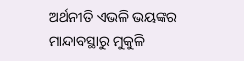ଅର୍ଥନୀତି ଏଭଳି ଭୟଙ୍କର ମାନ୍ଦାବସ୍ଥାରୁ ମୁକୁଳି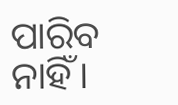ପାରିବ ନାହିଁ।